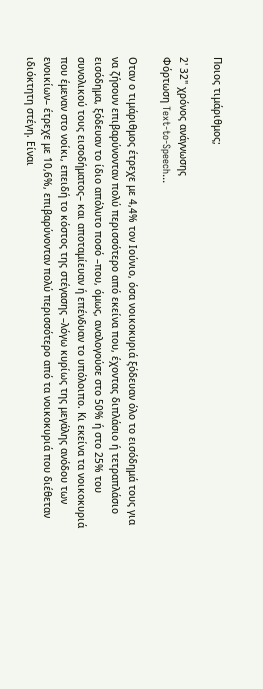Ποιος τιμάριθμος;

2' 32" χρόνος ανάγνωσης
Φόρτωση Text-to-Speech...

Οταν ο τιμάριθμος έτρεχε με 4,4% τον Ιούνιο, όσα νοικοκυριά ξόδευαν όλο το εισόδημά τους για να ζήσουν επιβαρύνονταν πολύ περισσότερο από εκείνα που, έχοντας διπλάσιο ή τετραπλάσιο εισόδημα, ξόδευαν το ίδιο απόλυτο ποσό –που, όμως, αναλογούσε στο 50% ή στο 25% του συνολικού τους εισοδήματος– και αποταμίευαν ή επένδυαν το υπόλοιπο. Κι εκείνα τα νοικοκυριά που έμεναν στο νοίκι, επειδή το κόστος της στέγασης –λόγω κυρίως της μεγάλης ανόδου των ενοικίων– έτρεχε με 10,6%, επιβαρύνονταν πολύ περισσότερο από τα νοικοκυριά που διέθεταν ιδιόκτητη στέγη. Είναι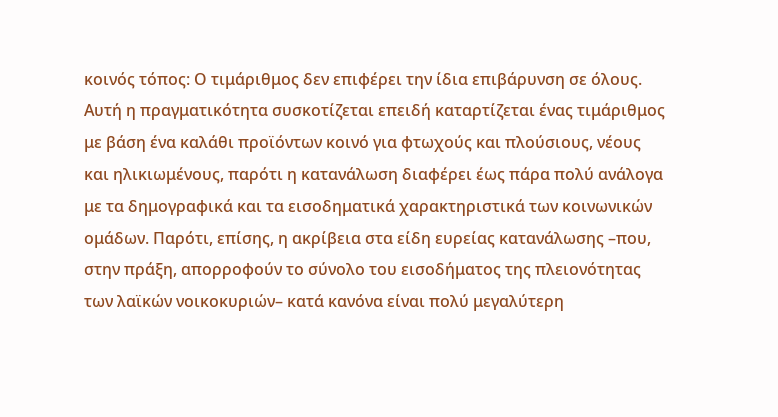κοινός τόπος: Ο τιμάριθμος δεν επιφέρει την ίδια επιβάρυνση σε όλους. Αυτή η πραγματικότητα συσκοτίζεται επειδή καταρτίζεται ένας τιμάριθμος με βάση ένα καλάθι προϊόντων κοινό για φτωχούς και πλούσιους, νέους και ηλικιωμένους, παρότι η κατανάλωση διαφέρει έως πάρα πολύ ανάλογα με τα δημογραφικά και τα εισοδηματικά χαρακτηριστικά των κοινωνικών ομάδων. Παρότι, επίσης, η ακρίβεια στα είδη ευρείας κατανάλωσης –που, στην πράξη, απορροφούν το σύνολο του εισοδήματος της πλειονότητας των λαϊκών νοικοκυριών– κατά κανόνα είναι πολύ μεγαλύτερη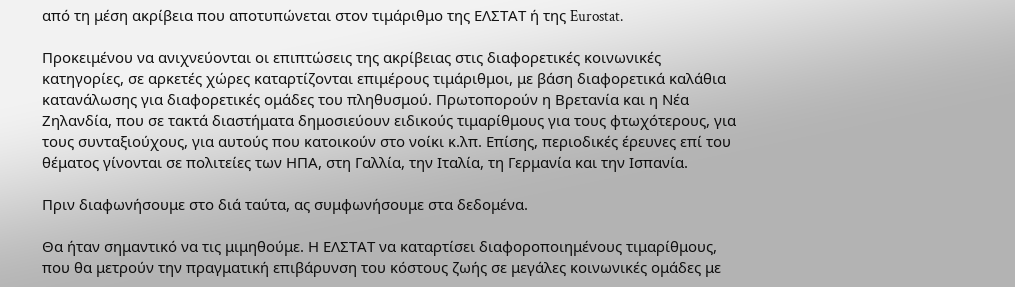από τη μέση ακρίβεια που αποτυπώνεται στον τιμάριθμο της ΕΛΣΤΑΤ ή της Eurostat.

Προκειμένου να ανιχνεύονται οι επιπτώσεις της ακρίβειας στις διαφορετικές κοινωνικές κατηγορίες, σε αρκετές χώρες καταρτίζονται επιμέρους τιμάριθμοι, με βάση διαφορετικά καλάθια κατανάλωσης για διαφορετικές ομάδες του πληθυσμού. Πρωτοπορούν η Βρετανία και η Νέα Ζηλανδία, που σε τακτά διαστήματα δημοσιεύουν ειδικούς τιμαρίθμους για τους φτωχότερους, για τους συνταξιούχους, για αυτούς που κατοικούν στο νοίκι κ.λπ. Επίσης, περιοδικές έρευνες επί του θέματος γίνονται σε πολιτείες των ΗΠΑ, στη Γαλλία, την Ιταλία, τη Γερμανία και την Ισπανία.

Πριν διαφωνήσουμε στο διά ταύτα, ας συμφωνήσουμε στα δεδομένα.

Θα ήταν σημαντικό να τις μιμηθούμε. Η ΕΛΣΤΑΤ να καταρτίσει διαφοροποιημένους τιμαρίθμους, που θα μετρούν την πραγματική επιβάρυνση του κόστους ζωής σε μεγάλες κοινωνικές ομάδες με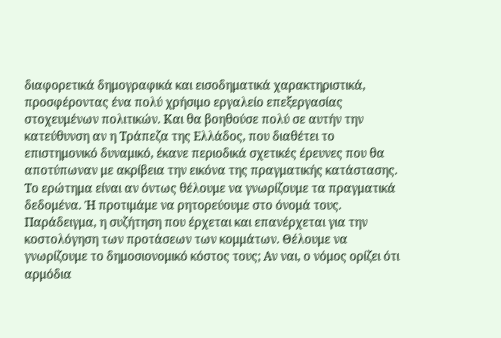διαφορετικά δημογραφικά και εισοδηματικά χαρακτηριστικά, προσφέροντας ένα πολύ χρήσιμο εργαλείο επεξεργασίας στοχευμένων πολιτικών. Και θα βοηθούσε πολύ σε αυτήν την κατεύθυνση αν η Τράπεζα της Ελλάδος, που διαθέτει το επιστημονικό δυναμικό, έκανε περιοδικά σχετικές έρευνες που θα αποτύπωναν με ακρίβεια την εικόνα της πραγματικής κατάστασης. Το ερώτημα είναι αν όντως θέλουμε να γνωρίζουμε τα πραγματικά δεδομένα. Ή προτιμάμε να ρητορεύουμε στο όνομά τους. Παράδειγμα, η συζήτηση που έρχεται και επανέρχεται για την κοστολόγηση των προτάσεων των κομμάτων. Θέλουμε να γνωρίζουμε το δημοσιονομικό κόστος τους; Αν ναι, ο νόμος ορίζει ότι αρμόδια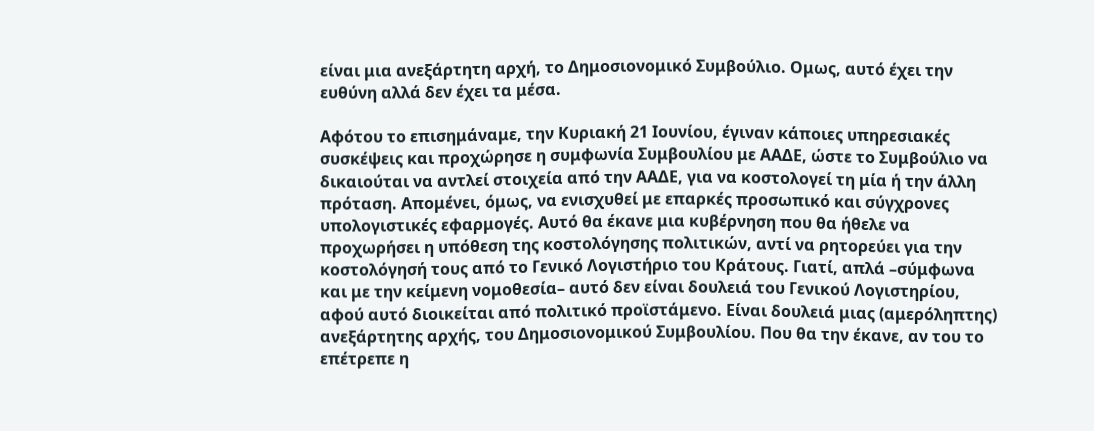είναι μια ανεξάρτητη αρχή, το Δημοσιονομικό Συμβούλιο. Ομως, αυτό έχει την ευθύνη αλλά δεν έχει τα μέσα.

Αφότου το επισημάναμε, την Κυριακή 21 Ιουνίου, έγιναν κάποιες υπηρεσιακές συσκέψεις και προχώρησε η συμφωνία Συμβουλίου με ΑΑΔΕ, ώστε το Συμβούλιο να δικαιούται να αντλεί στοιχεία από την ΑΑΔΕ, για να κοστολογεί τη μία ή την άλλη πρόταση. Απομένει, όμως, να ενισχυθεί με επαρκές προσωπικό και σύγχρονες υπολογιστικές εφαρμογές. Αυτό θα έκανε μια κυβέρνηση που θα ήθελε να προχωρήσει η υπόθεση της κοστολόγησης πολιτικών, αντί να ρητορεύει για την κοστολόγησή τους από το Γενικό Λογιστήριο του Κράτους. Γιατί, απλά –σύμφωνα και με την κείμενη νομοθεσία– αυτό δεν είναι δουλειά του Γενικού Λογιστηρίου, αφού αυτό διοικείται από πολιτικό προϊστάμενο. Είναι δουλειά μιας (αμερόληπτης) ανεξάρτητης αρχής, του Δημοσιονομικού Συμβουλίου. Που θα την έκανε, αν του το επέτρεπε η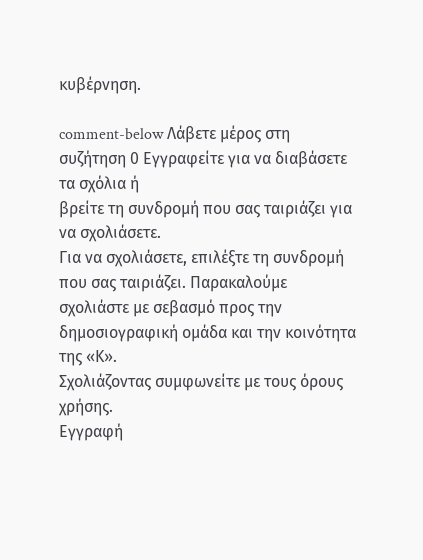κυβέρνηση.

comment-below Λάβετε μέρος στη συζήτηση 0 Εγγραφείτε για να διαβάσετε τα σχόλια ή
βρείτε τη συνδρομή που σας ταιριάζει για να σχολιάσετε.
Για να σχολιάσετε, επιλέξτε τη συνδρομή που σας ταιριάζει. Παρακαλούμε σχολιάστε με σεβασμό προς την δημοσιογραφική ομάδα και την κοινότητα της «Κ».
Σχολιάζοντας συμφωνείτε με τους όρους χρήσης.
Εγγραφή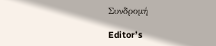Συνδρομή

Editor’s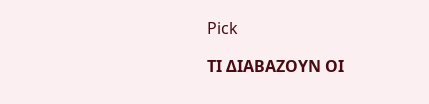Pick

ΤΙ ΔΙΑΒΑΖΟΥΝ ΟΙ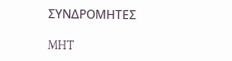ΣΥΝΔΡΟΜΗΤΕΣ

MHT